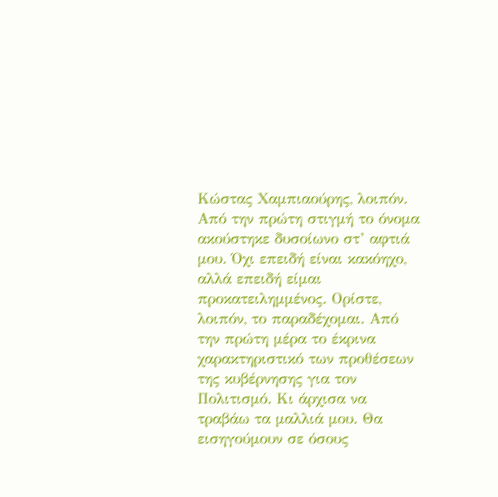Κώστας Χαμπιαούρης, λοιπόν. Από την πρώτη στιγμή το όνομα ακούστηκε δυσοίωνο στ’ αφτιά μου. Όχι επειδή είναι κακόηχο, αλλά επειδή είμαι προκατειλημμένος. Ορίστε, λοιπόν, το παραδέχομαι. Από την πρώτη μέρα το έκρινα χαρακτηριστικό των προθέσεων της κυβέρνησης για τον Πολιτισμό. Κι άρχισα να τραβάω τα μαλλιά μου. Θα εισηγούμουν σε όσους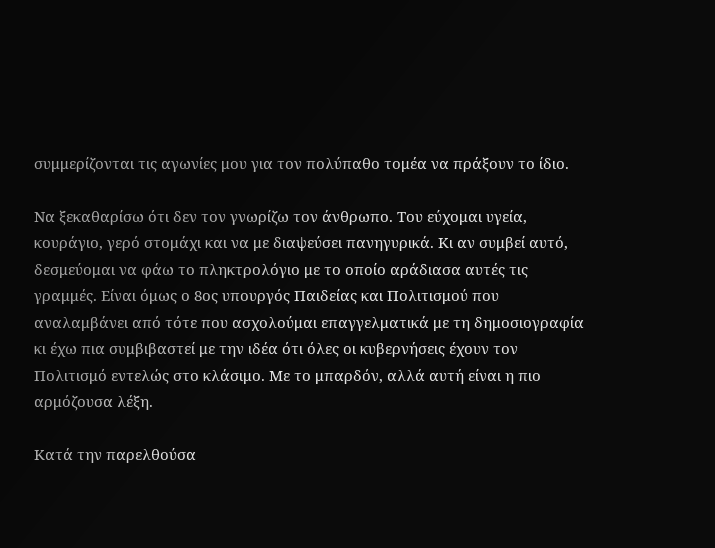συμμερίζονται τις αγωνίες μου για τον πολύπαθο τομέα να πράξουν το ίδιο.

Να ξεκαθαρίσω ότι δεν τον γνωρίζω τον άνθρωπο. Του εύχομαι υγεία, κουράγιο, γερό στομάχι και να με διαψεύσει πανηγυρικά. Κι αν συμβεί αυτό, δεσμεύομαι να φάω το πληκτρολόγιο με το οποίο αράδιασα αυτές τις γραμμές. Είναι όμως ο 8ος υπουργός Παιδείας και Πολιτισμού που αναλαμβάνει από τότε που ασχολούμαι επαγγελματικά με τη δημοσιογραφία κι έχω πια συμβιβαστεί με την ιδέα ότι όλες οι κυβερνήσεις έχουν τον Πολιτισμό εντελώς στο κλάσιμο. Με το μπαρδόν, αλλά αυτή είναι η πιο αρμόζουσα λέξη.

Κατά την παρελθούσα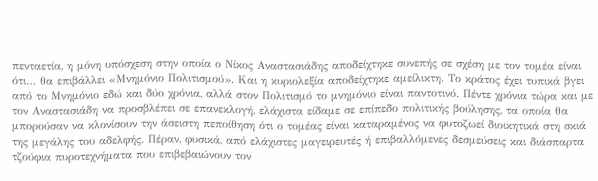πενταετία, η μόνη υπόσχεση στην οποία ο Νίκος Αναστασιάδης αποδείχτηκε συνεπής σε σχέση με τον τομέα είναι ότι… θα επιβάλλει «Μνημόνιο Πολιτισμού». Και η κυριολεξία αποδείχτηκε αμείλικτη. Το κράτος έχει τυπικά βγει από το Μνημόνιο εδώ και δύο χρόνια, αλλά στον Πολιτισμό το μνημόνιο είναι παντοτινό. Πέντε χρόνια τώρα και με τον Αναστασιάδη να προσβλέπει σε επανεκλογή, ελάχιστα είδαμε σε επίπεδο πολιτικής βούλησης, τα οποία θα μπορούσαν να κλονίσουν την άσειστη πεποίθηση ότι ο τομέας είναι καταραμένος να φυτοζωεί διοικητικά στη σκιά της μεγάλης του αδελφής. Πέραν, φυσικά, από ελάχιστες μαγειρευτές ή επιβαλλόμενες δεσμεύσεις και διάσπαρτα τζούφια πυροτεχνήματα που επιβεβαιώνουν τον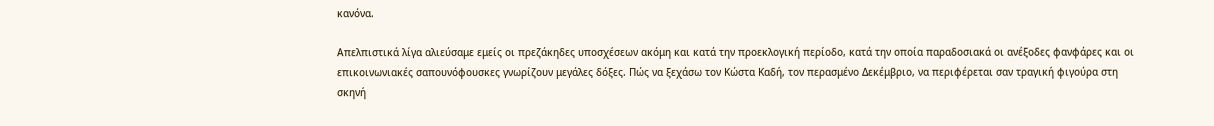κανόνα.

Απελπιστικά λίγα αλιεύσαμε εμείς οι πρεζάκηδες υποσχέσεων ακόμη και κατά την προεκλογική περίοδο, κατά την οποία παραδοσιακά οι ανέξοδες φανφάρες και οι επικοινωνιακές σαπουνόφουσκες γνωρίζουν μεγάλες δόξες. Πώς να ξεχάσω τον Κώστα Καδή, τον περασμένο Δεκέμβριο, να περιφέρεται σαν τραγική φιγούρα στη σκηνή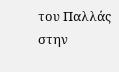του Παλλάς στην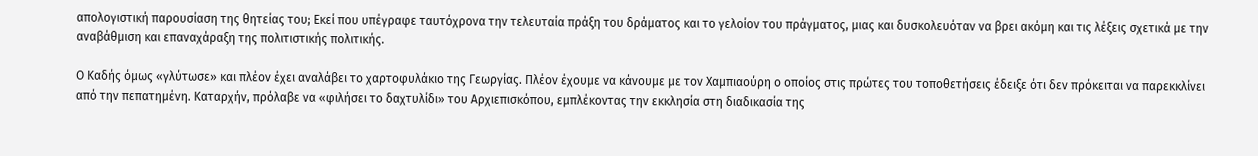απολογιστική παρουσίαση της θητείας του; Εκεί που υπέγραφε ταυτόχρονα την τελευταία πράξη του δράματος και το γελοίον του πράγματος, μιας και δυσκολευόταν να βρει ακόμη και τις λέξεις σχετικά με την αναβάθμιση και επαναχάραξη της πολιτιστικής πολιτικής.

Ο Καδής όμως «γλύτωσε» και πλέον έχει αναλάβει το χαρτοφυλάκιο της Γεωργίας. Πλέον έχουμε να κάνουμε με τον Χαμπιαούρη ο οποίος στις πρώτες του τοποθετήσεις έδειξε ότι δεν πρόκειται να παρεκκλίνει από την πεπατημένη. Καταρχήν, πρόλαβε να «φιλήσει το δαχτυλίδι» του Αρχιεπισκόπου, εμπλέκοντας την εκκλησία στη διαδικασία της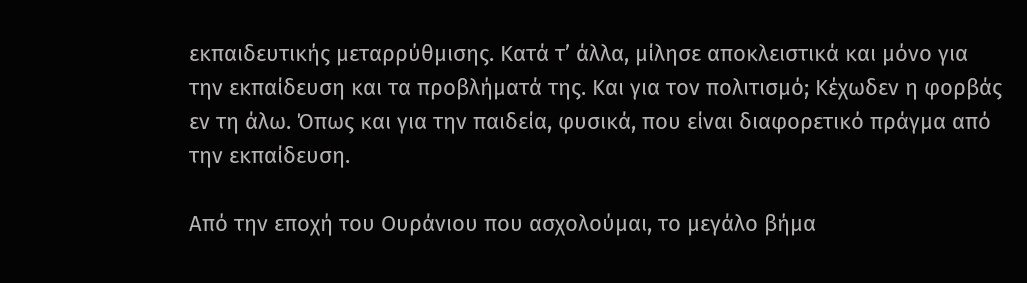εκπαιδευτικής μεταρρύθμισης. Κατά τ’ άλλα, μίλησε αποκλειστικά και μόνο για την εκπαίδευση και τα προβλήματά της. Και για τον πολιτισμό; Κέχωδεν η φορβάς εν τη άλω. Όπως και για την παιδεία, φυσικά, που είναι διαφορετικό πράγμα από την εκπαίδευση.

Από την εποχή του Ουράνιου που ασχολούμαι, το μεγάλο βήμα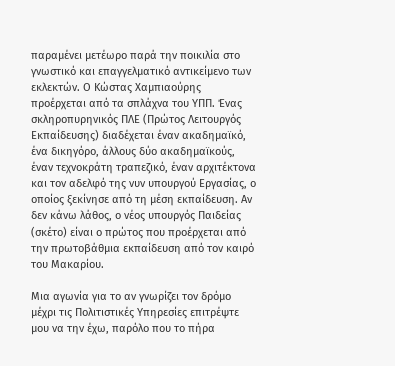παραμένει μετέωρο παρά την ποικιλία στο γνωστικό και επαγγελματικό αντικείμενο των εκλεκτών. Ο Κώστας Χαμπιαούρης προέρχεται από τα σπλάχνα του ΥΠΠ. Ένας σκληροπυρηνικός ΠΛΕ (Πρώτος Λειτουργός Εκπαίδευσης) διαδέχεται έναν ακαδημαϊκό, ένα δικηγόρο, άλλους δύο ακαδημαϊκούς, έναν τεχνοκράτη τραπεζικό, έναν αρχιτέκτονα και τον αδελφό της νυν υπουργού Εργασίας, ο οποίος ξεκίνησε από τη μέση εκπαίδευση. Αν δεν κάνω λάθος, ο νέος υπουργός Παιδείας (σκέτο) είναι ο πρώτος που προέρχεται από την πρωτοβάθμια εκπαίδευση από τον καιρό του Μακαρίου.

Μια αγωνία για το αν γνωρίζει τον δρόμο μέχρι τις Πολιτιστικές Υπηρεσίες επιτρέψτε μου να την έχω, παρόλο που το πήρα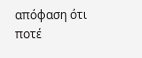απόφαση ότι ποτέ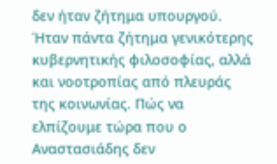δεν ήταν ζήτημα υπουργού. Ήταν πάντα ζήτημα γενικότερης κυβερνητικής φιλοσοφίας, αλλά και νοοτροπίας από πλευράς της κοινωνίας. Πώς να ελπίζουμε τώρα που ο Αναστασιάδης δεν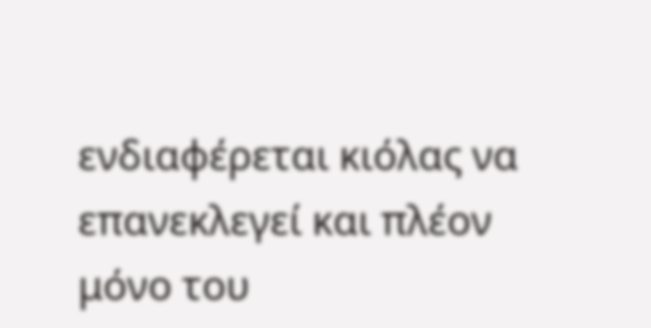ενδιαφέρεται κιόλας να επανεκλεγεί και πλέον μόνο του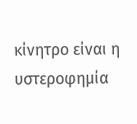κίνητρο είναι η υστεροφημία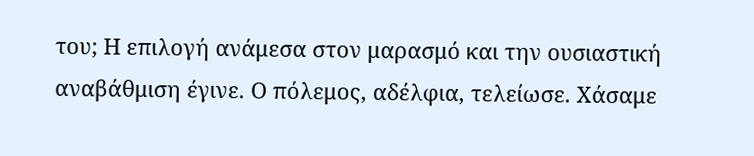του; Η επιλογή ανάμεσα στον μαρασμό και την ουσιαστική αναβάθμιση έγινε. Ο πόλεμος, αδέλφια, τελείωσε. Χάσαμε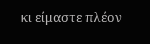κι είμαστε πλέον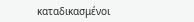καταδικασμένοι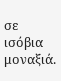σε ισόβια μοναξιά.